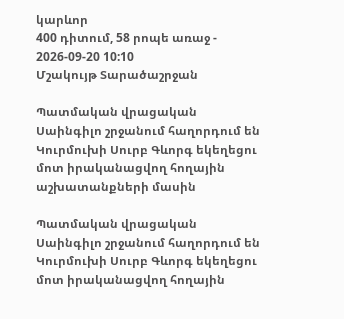կարևոր
400 դիտում, 58 րոպե առաջ - 2026-09-20 10:10
Մշակույթ Տարածաշրջան

Պատմական վրացական Սաինգիլո շրջանում հաղորդում են Կուրմուխի Սուրբ Գևորգ եկեղեցու մոտ իրականացվող հողային աշխատանքների մասին

Պատմական վրացական Սաինգիլո շրջանում հաղորդում են Կուրմուխի Սուրբ Գևորգ եկեղեցու մոտ իրականացվող հողային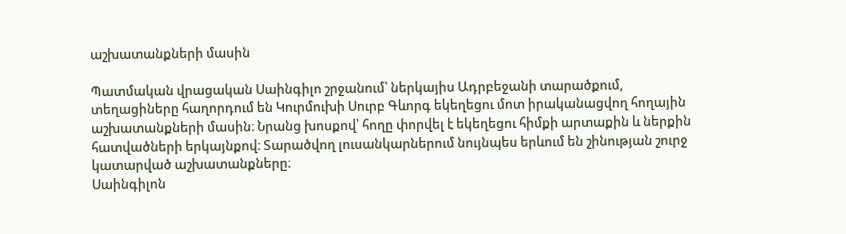աշխատանքների մասին

Պատմական վրացական Սաինգիլո շրջանում՝ ներկայիս Ադրբեջանի տարածքում, տեղացիները հաղորդում են Կուրմուխի Սուրբ Գևորգ եկեղեցու մոտ իրականացվող հողային աշխատանքների մասին։ Նրանց խոսքով՝ հողը փորվել է եկեղեցու հիմքի արտաքին և ներքին հատվածների երկայնքով։ Տարածվող լուսանկարներում նույնպես երևում են շինության շուրջ կատարված աշխատանքները։
Սաինգիլոն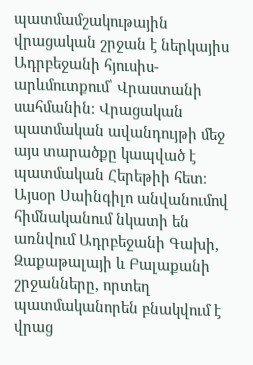պատմամշակութային վրացական շրջան է ներկայիս Ադրբեջանի հյուսիս-արևմուտքում՝ Վրաստանի սահմանին։ Վրացական պատմական ավանդույթի մեջ այս տարածքը կապված է պատմական Հերեթիի հետ։ Այսօր Սաինգիլո անվանումով հիմնականում նկատի են առնվում Ադրբեջանի Գախի, Զաքաթալայի և Բալաքանի շրջանները, որտեղ պատմականորեն բնակվում է վրաց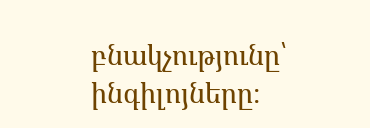բնակչությունը՝ ինգիլոյները։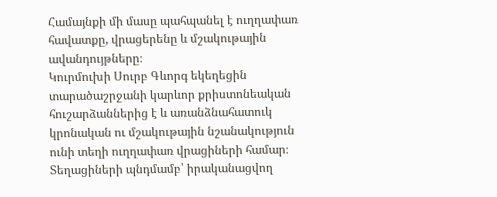Համայնքի մի մասը պահպանել է ուղղափառ հավատքը, վրացերենը և մշակութային ավանդույթները։
Կուրմուխի Սուրբ Գևորգ եկեղեցին տարածաշրջանի կարևոր քրիստոնեական հուշարձաններից է և առանձնահատուկ կրոնական ու մշակութային նշանակություն ունի տեղի ուղղափառ վրացիների համար։
Տեղացիների պնդմամբ՝ իրականացվող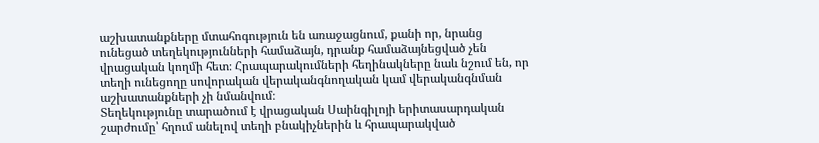աշխատանքները մտահոգություն են առաջացնում, քանի որ, նրանց ունեցած տեղեկությունների համաձայն, դրանք համաձայնեցված չեն վրացական կողմի հետ։ Հրապարակումների հեղինակները նաև նշում են, որ տեղի ունեցողը սովորական վերականգնողական կամ վերականգնման աշխատանքների չի նմանվում։
Տեղեկությունը տարածում է վրացական Սաինգիլոյի երիտասարդական շարժումը՝ հղում անելով տեղի բնակիչներին և հրապարակված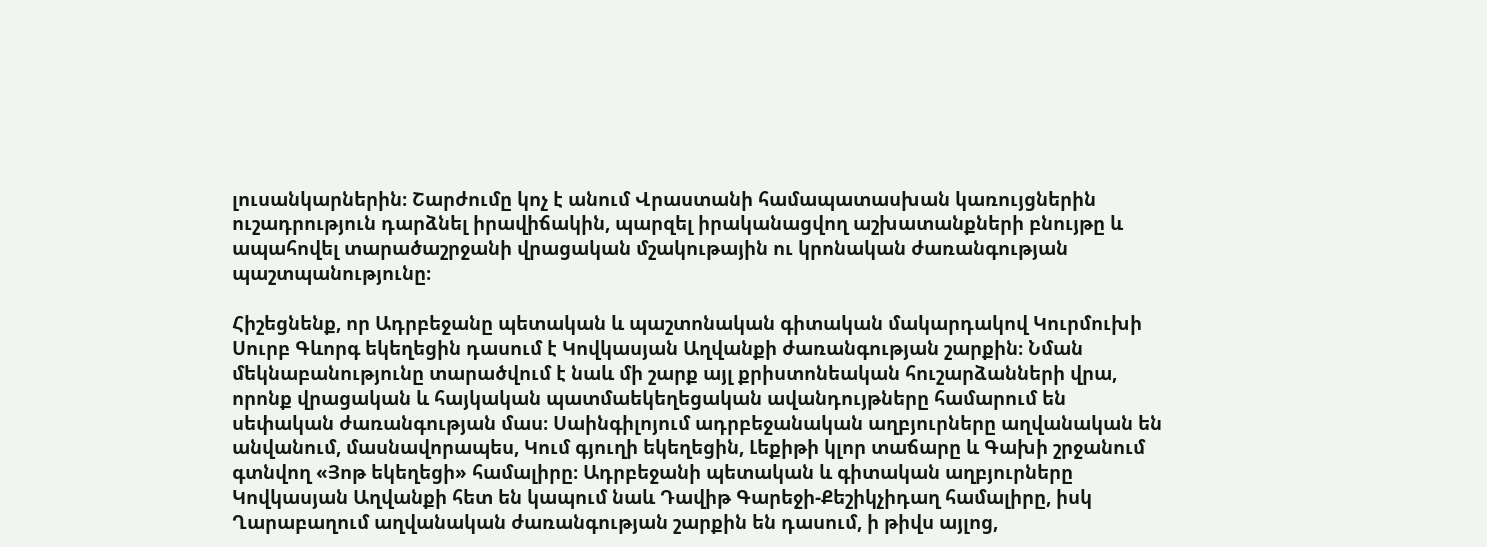լուսանկարներին։ Շարժումը կոչ է անում Վրաստանի համապատասխան կառույցներին ուշադրություն դարձնել իրավիճակին, պարզել իրականացվող աշխատանքների բնույթը և ապահովել տարածաշրջանի վրացական մշակութային ու կրոնական ժառանգության պաշտպանությունը։

Հիշեցնենք, որ Ադրբեջանը պետական և պաշտոնական գիտական մակարդակով Կուրմուխի Սուրբ Գևորգ եկեղեցին դասում է Կովկասյան Աղվանքի ժառանգության շարքին։ Նման մեկնաբանությունը տարածվում է նաև մի շարք այլ քրիստոնեական հուշարձանների վրա, որոնք վրացական և հայկական պատմաեկեղեցական ավանդույթները համարում են սեփական ժառանգության մաս։ Սաինգիլոյում ադրբեջանական աղբյուրները աղվանական են անվանում, մասնավորապես, Կում գյուղի եկեղեցին, Լեքիթի կլոր տաճարը և Գախի շրջանում գտնվող «Յոթ եկեղեցի» համալիրը։ Ադրբեջանի պետական և գիտական աղբյուրները Կովկասյան Աղվանքի հետ են կապում նաև Դավիթ Գարեջի-Քեշիկչիդաղ համալիրը, իսկ Ղարաբաղում աղվանական ժառանգության շարքին են դասում, ի թիվս այլոց,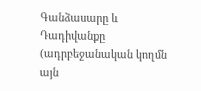Գանձասարը և Դադիվանքը (ադրբեջանական կողմն այն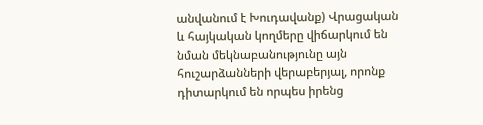անվանում է Խուդավանք) Վրացական և հայկական կողմերը վիճարկում են նման մեկնաբանությունը այն հուշարձանների վերաբերյալ, որոնք դիտարկում են որպես իրենց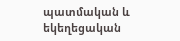պատմական և եկեղեցական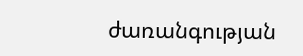ժառանգության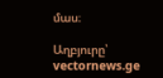մաս։

Աղբյուրը՝ vectornews.ge